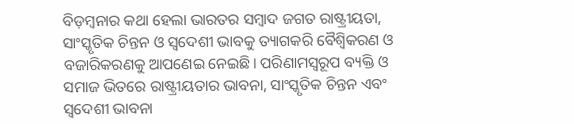ବିଡ଼ମ୍ବନାର କଥା ହେଲା ଭାରତର ସମ୍ବାଦ ଜଗତ ରାଷ୍ଟ୍ରୀୟତା, ସାଂସ୍କୃତିକ ଚିନ୍ତନ ଓ ସ୍ବଦେଶୀ ଭାବକୁ ତ୍ୟାଗକରି ବୈଶ୍ବିକରଣ ଓ ବଜାରିକରଣକୁ ଆପଣେଇ ନେଇଛି। ପରିଣାମସ୍ୱରୂପ ବ୍ୟକ୍ତି ଓ ସମାଜ ଭିତରେ ରାଷ୍ଟ୍ରୀୟତାର ଭାବନା, ସାଂସ୍କୃତିକ ଚିନ୍ତନ ଏବଂ ସ୍ବଦେଶୀ ଭାବନା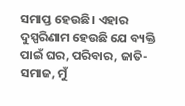ସମାପ୍ତ ହେଉଛି। ଏହାର ଦୁସ୍ପରିଣାମ ହେଉଛି ଯେ ବ୍ୟକ୍ତି ପାଇଁ ଘର, ପରିବାର, ଜାତି-ସମାଜ, ମୁଁ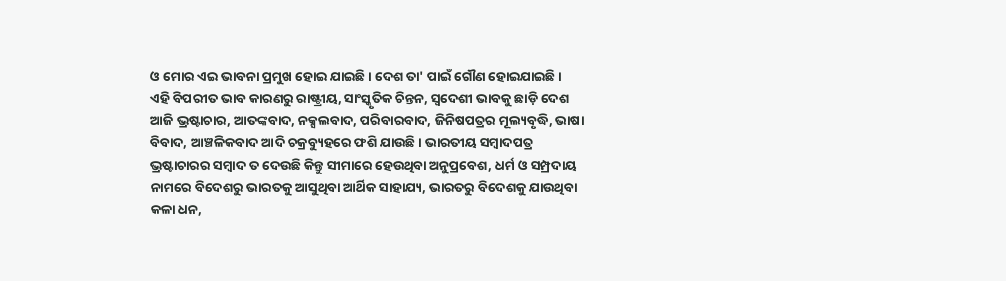ଓ ମୋର ଏଇ ଭାବନା ପ୍ରମୁଖ ହୋଇ ଯାଇଛି। ଦେଶ ତା' ପାଇଁ ଗୌଣ ହୋଇଯାଇଛି।
ଏହି ବିପରୀତ ଭାବ କାରଣରୁ ରାଷ୍ଟ୍ରୀୟ, ସାଂସ୍କୃତିକ ଚିନ୍ତନ, ସ୍ବଦେଶୀ ଭାବକୁ ଛାଡ଼ି ଦେଶ ଆଜି ଭ୍ରଷ୍ଟାଚାର, ଆତଙ୍କବାଦ, ନକ୍ସଲବାଦ, ପରିବାରବାଦ, ଜିନିଷପତ୍ରର ମୂଲ୍ୟବୃଦ୍ଧି, ଭାଷା ବିବାଦ, ଆଞ୍ଚଳିକବାଦ ଆଦି ଚକ୍ରବ୍ୟୁହରେ ଫଶି ଯାଉଛି। ଭାରତୀୟ ସମ୍ବାଦପତ୍ର ଭ୍ରଷ୍ଟାଚାରର ସମ୍ବାଦ ତ ଦେଉଛି କିନ୍ତୁ ସୀମାରେ ହେଉଥିବା ଅନୁପ୍ରବେଶ, ଧର୍ମ ଓ ସମ୍ପ୍ରଦାୟ ନାମରେ ବିଦେଶରୁ ଭାରତକୁ ଆସୁଥିବା ଆର୍ଥିକ ସାହାଯ୍ୟ, ଭାରତରୁ ବିଦେଶକୁ ଯାଉଥିବା କଳା ଧନ,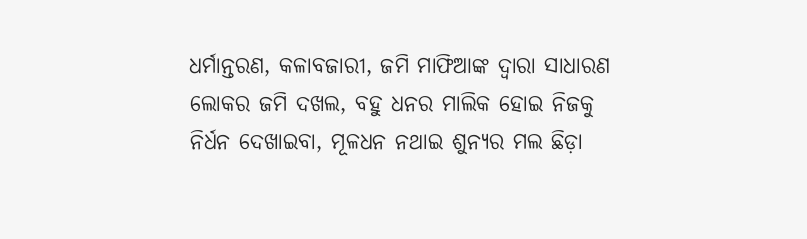ଧର୍ମାନ୍ତରଣ, କଳାବଜାରୀ, ଜମି ମାଫିଆଙ୍କ ଦ୍ୱାରା ସାଧାରଣ ଲୋକର ଜମି ଦଖଲ, ବହୁ ଧନର ମାଲିକ ହୋଇ ନିଜକୁ ନିର୍ଧନ ଦେଖାଇବା, ମୂଳଧନ ନଥାଇ ଶୁନ୍ୟର ମଲ ଛିଡ଼ା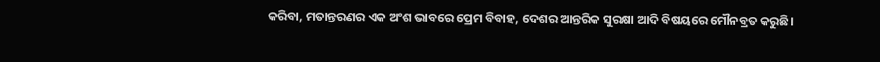କରିବା, ମତାନ୍ତରଣର ଏକ ଅଂଶ ଭାବରେ ପ୍ରେମ ବିବାହ, ଦେଶର ଆନ୍ତରିକ ସୁରକ୍ଷା ଆଦି ବିଷୟରେ ମୌନବ୍ରତ କରୁଛି।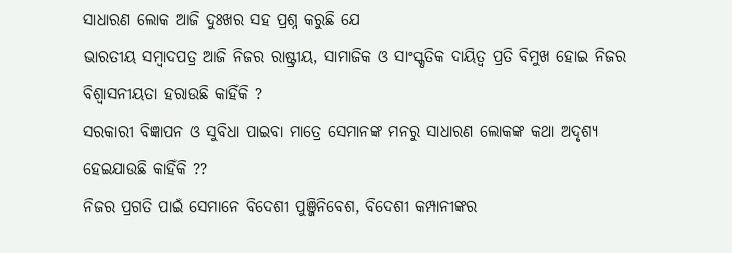ସାଧାରଣ ଲୋକ ଆଜି ଦୁଃଖର ସହ ପ୍ରଶ୍ନ କରୁଛି ଯେ
ଭାରତୀୟ ସମ୍ବାଦପତ୍ର ଆଜି ନିଜର ରାଷ୍ଟ୍ରୀୟ, ସାମାଜିକ ଓ ସାଂସ୍କୃତିକ ଦାୟିତ୍ୱ ପ୍ରତି ବିମୁଖ ହୋଇ ନିଜର ବିଶ୍ୱାସନୀୟତା ହରାଉଛି କାହିଁକି ?
ସରକାରୀ ବିଜ୍ଞାପନ ଓ ସୁବିଧା ପାଇବା ମାତ୍ରେ ସେମାନଙ୍କ ମନରୁ ସାଧାରଣ ଲୋକଙ୍କ କଥା ଅଦୃଶ୍ୟ ହେଇଯାଉଛି କାହିଁକି ??
ନିଜର ପ୍ରଗତି ପାଇଁ ସେମାନେ ବିଦେଶୀ ପୁଞ୍ଜିନିବେଶ, ବିଦେଶୀ କମ୍ପାନୀଙ୍କର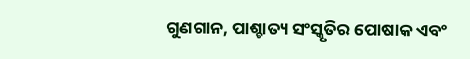ଗୁଣଗାନ, ପାଶ୍ଚାତ୍ୟ ସଂସ୍କୃତିର ପୋଷାକ ଏବଂ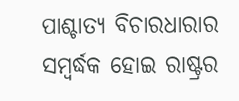ପାଶ୍ଚାତ୍ୟ ବିଚାରଧାରାର ସମ୍ବର୍ଦ୍ଧକ ହୋଇ ରାଷ୍ଟ୍ରର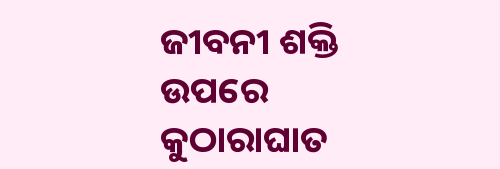ଜୀବନୀ ଶକ୍ତି ଉପରେ କୁଠାରାଘାତ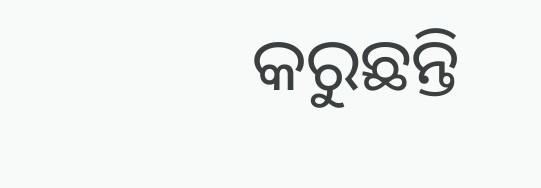କରୁଛନ୍ତି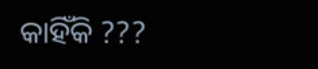କାହିଁକି ???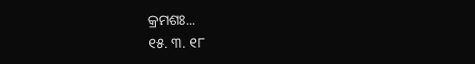କ୍ରମଶଃ...
୧୫. ୩. ୧୮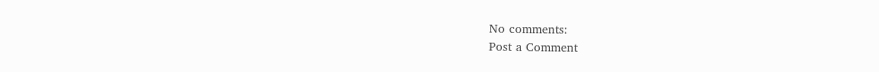No comments:
Post a Comment